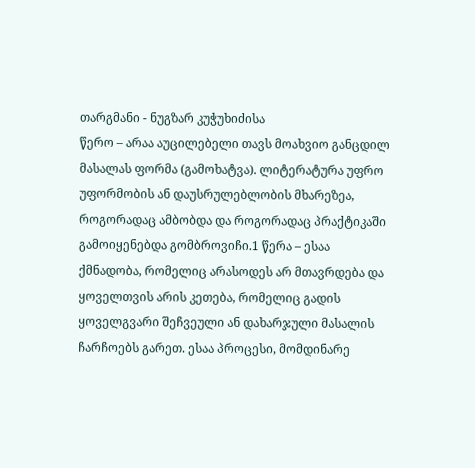თარგმანი - ნუგზარ კუჭუხიძისა
წერო – არაა აუცილებელი თავს მოახვიო განცდილ მასალას ფორმა (გამოხატვა). ლიტერატურა უფრო უფორმობის ან დაუსრულებლობის მხარეზეა, როგორადაც ამბობდა და როგორადაც პრაქტიკაში გამოიყენებდა გომბროვიჩი.1 წერა – ესაა ქმნადობა, რომელიც არასოდეს არ მთავრდება და ყოველთვის არის კეთება, რომელიც გადის ყოველგვარი შეჩვეული ან დახარჯული მასალის ჩარჩოებს გარეთ. ესაა პროცესი, მომდინარე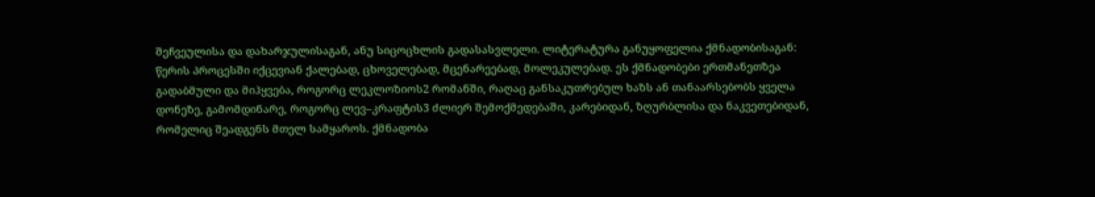შეჩვეულისა და დახარჯულისაგან, ანუ სიცოცხლის გადასასვლელი. ლიტერატურა განუყოფელია ქმნადობისაგან: წერის პროცესში იქცევიან ქალებად, ცხოველებად, მცენარეებად, მოლეკულებად. ეს ქმნადობები ერთმანეთზეა გადაბმული და მიჰყვება, როგორც ლეკლოზიოს2 რომანში, რაღაც განსაკუთრებულ ხაზს ან თანაარსებობს ყველა დონეზე, გამომდინარე, როგორც ლევ–კრაფტის3 ძლიერ შემოქმედებაში, კარებიდან, ზღურბლისა და ნაკვეთებიდან, რომელიც შეადგენს მთელ სამყაროს. ქმნადობა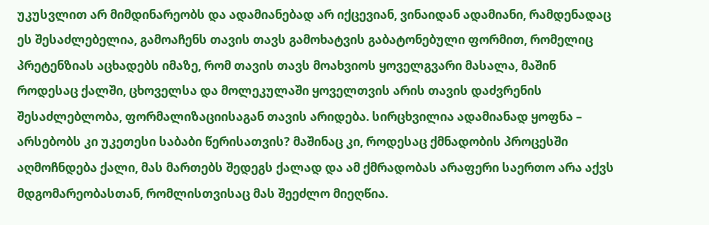უკუსვლით არ მიმდინარეობს და ადამიანებად არ იქცევიან, ვინაიდან ადამიანი, რამდენადაც ეს შესაძლებელია, გამოაჩენს თავის თავს გამოხატვის გაბატონებული ფორმით, რომელიც პრეტენზიას აცხადებს იმაზე, რომ თავის თავს მოახვიოს ყოველგვარი მასალა, მაშინ როდესაც ქალში, ცხოველსა და მოლეკულაში ყოველთვის არის თავის დაძვრენის შესაძლებლობა, ფორმალიზაციისაგან თავის არიდება. სირცხვილია ადამიანად ყოფნა – არსებობს კი უკეთესი საბაბი წერისათვის? მაშინაც კი, როდესაც ქმნადობის პროცესში აღმოჩნდება ქალი, მას მართებს შედეგს ქალად და ამ ქმრადობას არაფერი საერთო არა აქვს მდგომარეობასთან, რომლისთვისაც მას შეეძლო მიეღწია.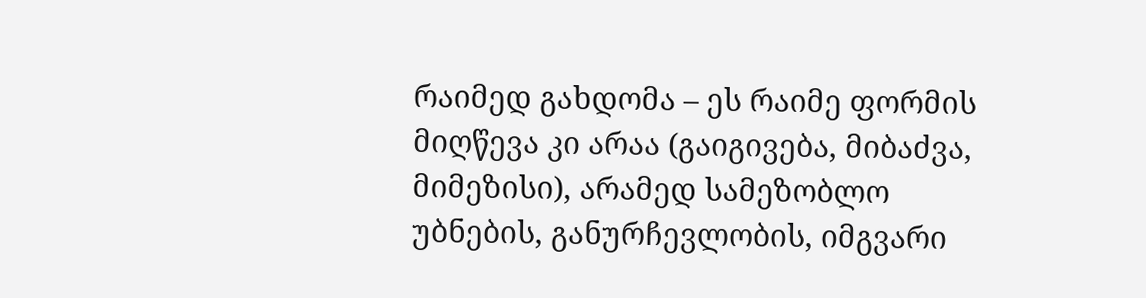რაიმედ გახდომა – ეს რაიმე ფორმის მიღწევა კი არაა (გაიგივება, მიბაძვა, მიმეზისი), არამედ სამეზობლო უბნების, განურჩევლობის, იმგვარი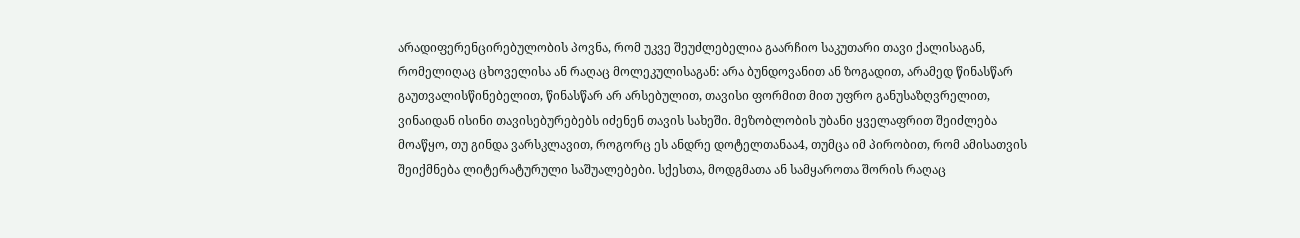არადიფერენცირებულობის პოვნა, რომ უკვე შეუძლებელია გაარჩიო საკუთარი თავი ქალისაგან, რომელიღაც ცხოველისა ან რაღაც მოლეკულისაგან: არა ბუნდოვანით ან ზოგადით, არამედ წინასწარ გაუთვალისწინებელით, წინასწარ არ არსებულით, თავისი ფორმით მით უფრო განუსაზღვრელით, ვინაიდან ისინი თავისებურებებს იძენენ თავის სახეში. მეზობლობის უბანი ყველაფრით შეიძლება მოაწყო, თუ გინდა ვარსკლავით, როგორც ეს ანდრე დოტელთანაა4, თუმცა იმ პირობით, რომ ამისათვის შეიქმნება ლიტერატურული საშუალებები. სქესთა, მოდგმათა ან სამყაროთა შორის რაღაც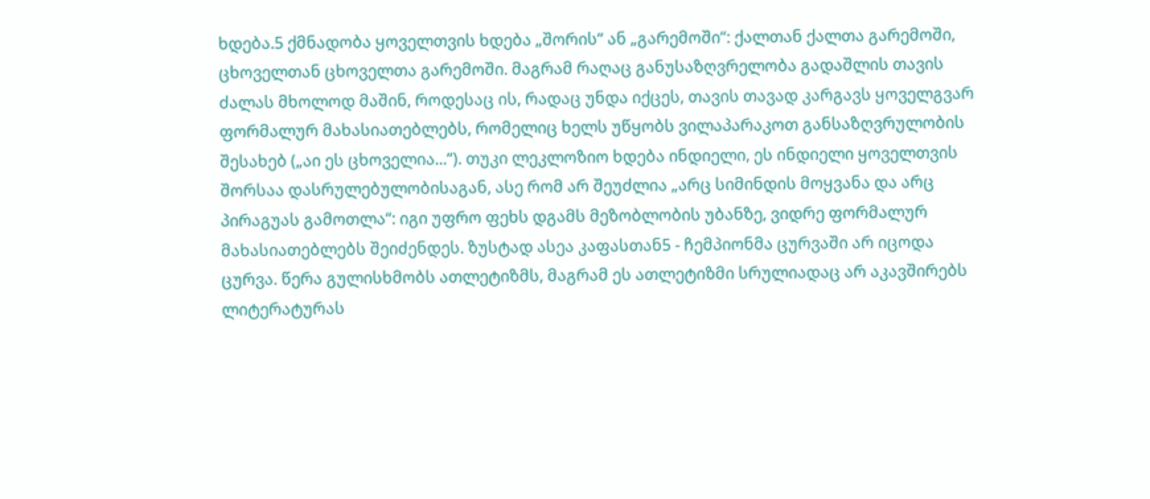ხდება.5 ქმნადობა ყოველთვის ხდება „შორის“ ან „გარემოში“: ქალთან ქალთა გარემოში, ცხოველთან ცხოველთა გარემოში. მაგრამ რაღაც განუსაზღვრელობა გადაშლის თავის ძალას მხოლოდ მაშინ, როდესაც ის, რადაც უნდა იქცეს, თავის თავად კარგავს ყოველგვარ ფორმალურ მახასიათებლებს, რომელიც ხელს უწყობს ვილაპარაკოთ განსაზღვრულობის შესახებ („აი ეს ცხოველია...“). თუკი ლეკლოზიო ხდება ინდიელი, ეს ინდიელი ყოველთვის შორსაა დასრულებულობისაგან, ასე რომ არ შეუძლია „არც სიმინდის მოყვანა და არც პირაგუას გამოთლა“: იგი უფრო ფეხს დგამს მეზობლობის უბანზე, ვიდრე ფორმალურ მახასიათებლებს შეიძენდეს. ზუსტად ასეა კაფასთან5 - ჩემპიონმა ცურვაში არ იცოდა ცურვა. წერა გულისხმობს ათლეტიზმს, მაგრამ ეს ათლეტიზმი სრულიადაც არ აკავშირებს ლიტერატურას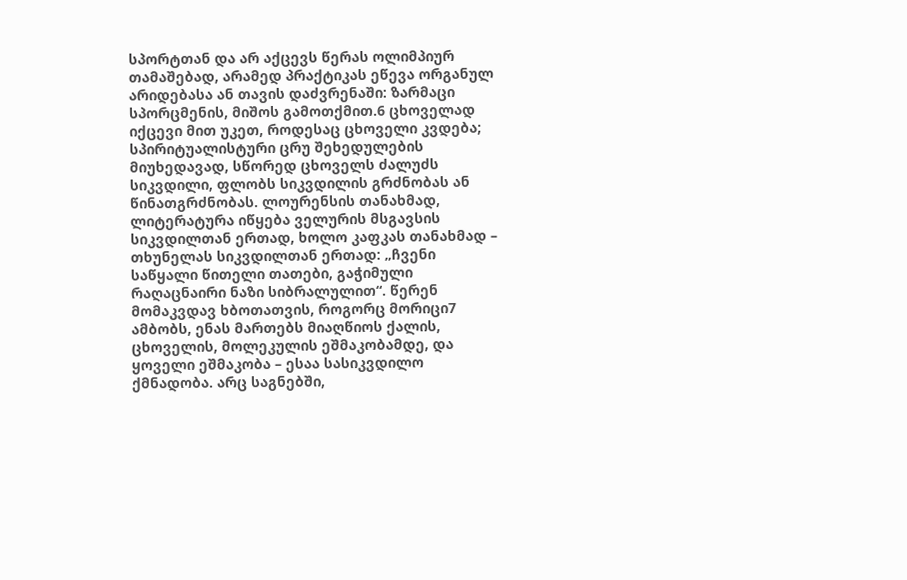სპორტთან და არ აქცევს წერას ოლიმპიურ თამაშებად, არამედ პრაქტიკას ეწევა ორგანულ არიდებასა ან თავის დაძვრენაში: ზარმაცი სპორცმენის, მიშოს გამოთქმით.6 ცხოველად იქცევი მით უკეთ, როდესაც ცხოველი კვდება; სპირიტუალისტური ცრუ შეხედულების მიუხედავად, სწორედ ცხოველს ძალუძს სიკვდილი, ფლობს სიკვდილის გრძნობას ან წინათგრძნობას. ლოურენსის თანახმად, ლიტერატურა იწყება ველურის მსგავსის სიკვდილთან ერთად, ხოლო კაფკას თანახმად – თხუნელას სიკვდილთან ერთად: „ჩვენი საწყალი წითელი თათები, გაჭიმული რაღაცნაირი ნაზი სიბრალულით“. წერენ მომაკვდავ ხბოთათვის, როგორც მორიცი7 ამბობს, ენას მართებს მიაღწიოს ქალის, ცხოველის, მოლეკულის ეშმაკობამდე, და ყოველი ეშმაკობა – ესაა სასიკვდილო ქმნადობა. არც საგნებში,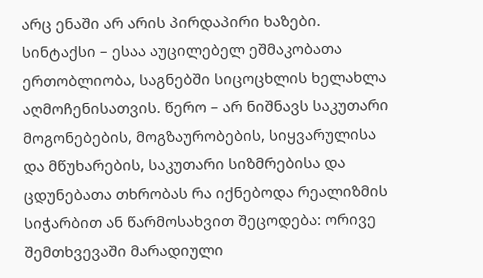არც ენაში არ არის პირდაპირი ხაზები. სინტაქსი – ესაა აუცილებელ ეშმაკობათა ერთობლიობა, საგნებში სიცოცხლის ხელახლა აღმოჩენისათვის. წერო – არ ნიშნავს საკუთარი მოგონებების, მოგზაურობების, სიყვარულისა და მწუხარების, საკუთარი სიზმრებისა და ცდუნებათა თხრობას რა იქნებოდა რეალიზმის სიჭარბით ან წარმოსახვით შეცოდება: ორივე შემთხვევაში მარადიული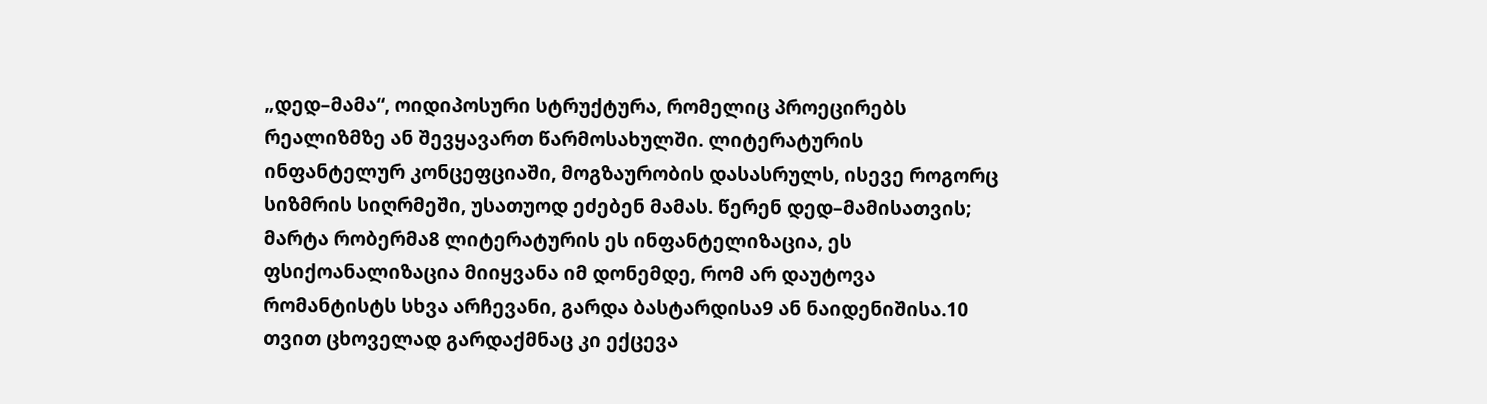„დედ–მამა“, ოიდიპოსური სტრუქტურა, რომელიც პროეცირებს რეალიზმზე ან შევყავართ წარმოსახულში. ლიტერატურის ინფანტელურ კონცეფციაში, მოგზაურობის დასასრულს, ისევე როგორც სიზმრის სიღრმეში, უსათუოდ ეძებენ მამას. წერენ დედ–მამისათვის; მარტა რობერმა8 ლიტერატურის ეს ინფანტელიზაცია, ეს ფსიქოანალიზაცია მიიყვანა იმ დონემდე, რომ არ დაუტოვა რომანტისტს სხვა არჩევანი, გარდა ბასტარდისა9 ან ნაიდენიშისა.10 თვით ცხოველად გარდაქმნაც კი ექცევა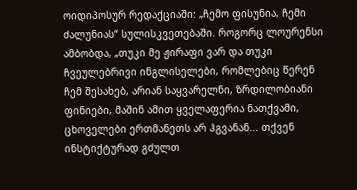ოიდიპოსურ რედაქციაში: „ჩემო ფისუნია, ჩემი ძალუნიას“ სულისკვეთებაში. როგორც ლოურენსი ამბობდა, „თუკი მე ჟირაფი ვარ და თუკი ჩვეულებრივი ინგლისელები, რომლებიც წერენ ჩემ შესახებ, არიან საყვარელნი, ზრდილობიანი ფინიები, მაშინ ამით ყველაფერია ნათქვამი, ცხოველები ერთმანეთს არ ჰგვანან... თქვენ ინსტიქტურად გძულთ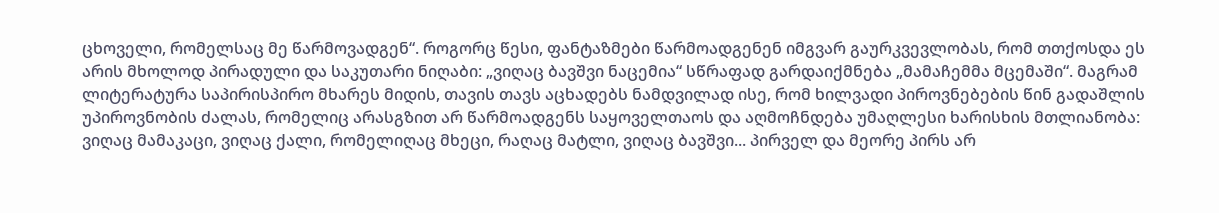ცხოველი, რომელსაც მე წარმოვადგენ“. როგორც წესი, ფანტაზმები წარმოადგენენ იმგვარ გაურკვევლობას, რომ თთქოსდა ეს არის მხოლოდ პირადული და საკუთარი ნიღაბი: „ვიღაც ბავშვი ნაცემია“ სწრაფად გარდაიქმნება „მამაჩემმა მცემაში“. მაგრამ ლიტერატურა საპირისპირო მხარეს მიდის, თავის თავს აცხადებს ნამდვილად ისე, რომ ხილვადი პიროვნებების წინ გადაშლის უპიროვნობის ძალას, რომელიც არასგზით არ წარმოადგენს საყოველთაოს და აღმოჩნდება უმაღლესი ხარისხის მთლიანობა: ვიღაც მამაკაცი, ვიღაც ქალი, რომელიღაც მხეცი, რაღაც მატლი, ვიღაც ბავშვი... პირველ და მეორე პირს არ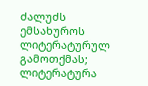ძალუძს ემსახუროს ლიტერატურულ გამოთქმას; ლიტერატურა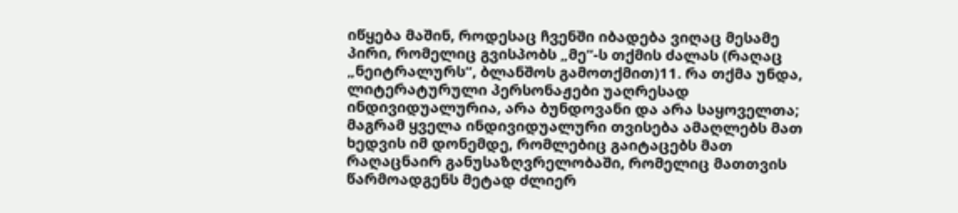იწყება მაშინ, როდესაც ჩვენში იბადება ვიღაც მესამე პირი, რომელიც გვისპობს „მე“-ს თქმის ძალას (რაღაც „ნეიტრალურს“, ბლანშოს გამოთქმით)11. რა თქმა უნდა, ლიტერატურული პერსონაჟები უაღრესად ინდივიდუალურია, არა ბუნდოვანი და არა საყოველთა; მაგრამ ყველა ინდივიდუალური თვისება ამაღლებს მათ ხედვის იმ დონემდე, რომლებიც გაიტაცებს მათ რაღაცნაირ განუსაზღვრელობაში, რომელიც მათთვის წარმოადგენს მეტად ძლიერ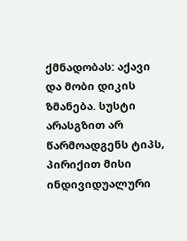ქმნადობას: აქავი და მობი დიკის ზმანება. სუსტი არასგზით არ წარმოადგენს ტიპს, პირიქით მისი ინდივიდუალური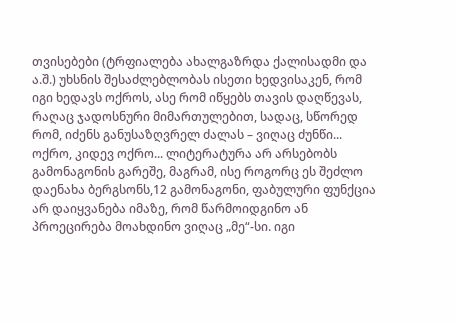თვისებები (ტრფიალება ახალგაზრდა ქალისადმი და ა.შ.) უხსნის შესაძლებლობას ისეთი ხედვისაკენ, რომ იგი ხედავს ოქროს, ასე რომ იწყებს თავის დაღწევას, რაღაც ჯადოსნური მიმართულებით, სადაც, სწორედ რომ, იძენს განუსაზღვრელ ძალას – ვიღაც ძუნწი... ოქრო, კიდევ ოქრო... ლიტერატურა არ არსებობს გამონაგონის გარეშე, მაგრამ, ისე როგორც ეს შეძლო დაენახა ბერგსონს,12 გამონაგონი, ფაბულური ფუნქცია არ დაიყვანება იმაზე, რომ წარმოიდგინო ან პროეცირება მოახდინო ვიღაც „მე“-სი. იგი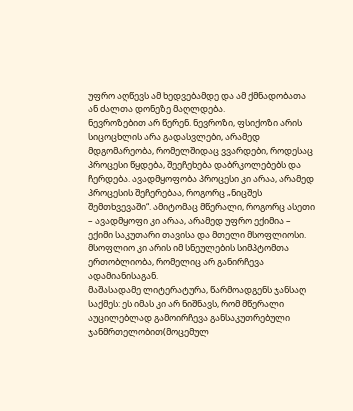უფრო აღწევს ამ ხედვებამდე და ამ ქმნადობათა ან ძალთა დონეზე მაღლდება.
ნევროზებით არ წერენ. ნევროზი, ფსიქოზი არის სიცოცხლის არა გადასვლები, არამედ მდგომარეობა, რომელშიდაც ვვარდები, როდესაც პროცესი წყდება, შეეჩეხება დაბრკოლებებს და ჩერდება. ავადმყოფობა პროცესი კი არაა, არამედ პროცესის შეჩერებაა, როგორც „ნიცშეს შემთხვევაში“. ამიტომაც მწერალი, როგორც ასეთი – ავადმყოფი კი არაა, არამედ უფრო ექიმია – ექიმი საკუთარი თავისა და მთელი მსოფლიოსი. მსოფლიო კი არის იმ სნეულების სიმპტომთა ერთობლიობა, რომელიც არ განირჩევა ადამიანისაგან.
მაშასადამე ლიტერატურა, წარმოადგენს ჯანსაღ საქმეს: ეს იმას კი არ ნიშნავს, რომ მწერალი აუცილებლად გამოირჩევა განსაკუთრებული ჯანმრთელობით(მოცემულ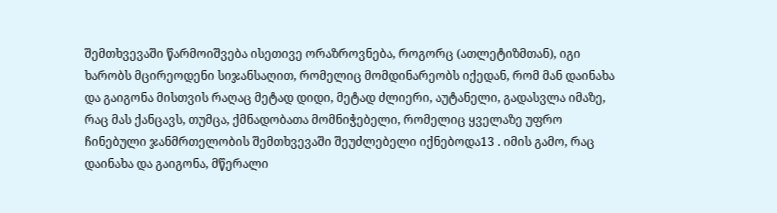შემთხვევაში წარმოიშვება ისეთივე ორაზროვნება, როგორც (ათლეტიზმთან), იგი ხარობს მცირეოდენი სიჯანსაღით, რომელიც მომდინარეობს იქედან, რომ მან დაინახა და გაიგონა მისთვის რაღაც მეტად დიდი, მეტად ძლიერი, აუტანელი, გადასვლა იმაზე, რაც მას ქანცავს, თუმცა, ქმნადობათა მომნიჭებელი, რომელიც ყველაზე უფრო ჩინებული ჯანმრთელობის შემთხვევაში შეუძლებელი იქნებოდა13 . იმის გამო, რაც დაინახა და გაიგონა, მწერალი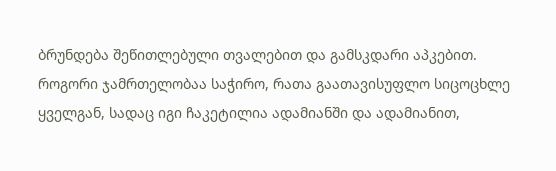ბრუნდება შეწითლებული თვალებით და გამსკდარი აპკებით. როგორი ჯამრთელობაა საჭირო, რათა გაათავისუფლო სიცოცხლე ყველგან, სადაც იგი ჩაკეტილია ადამიანში და ადამიანით,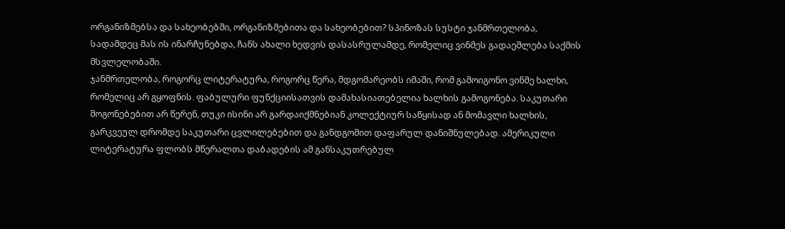ორგანიზმებსა და სახეობებში, ორგანიზმებითა და სახეობებით? სპინოზას სუსტი ჯანმრთელობა, სადამდეც მას ის ინარჩუნებდა, ჩანს ახალი ხედვის დასასრულამდე, რომელიც ვინმეს გადაეშლება საქმის მსვლელობაში.
ჯანმრთელობა, როგორც ლიტერატურა, როგორც წერა, მდგომარეობს იმაში, რომ გამოიგონო ვინმე ხალხი, რომელიც არ გყოფნის. ფაბულური ფუნქციისათვის დამახასიათებელია ხალხის გამოგონება. საკუთარი მოგონებებით არ წერენ, თუკი ისინი არ გარდაიქმნებიან კოლექტიურ საწყისად ან მომავლი ხალხის, გარკვეულ დრომდე საკუთარი ცვლილებებით და განდგომით დაფარულ დანიშნულებად. ამერიკული ლიტერატურა ფლობს მწერალთა დაბადების ამ განსაკუთრებულ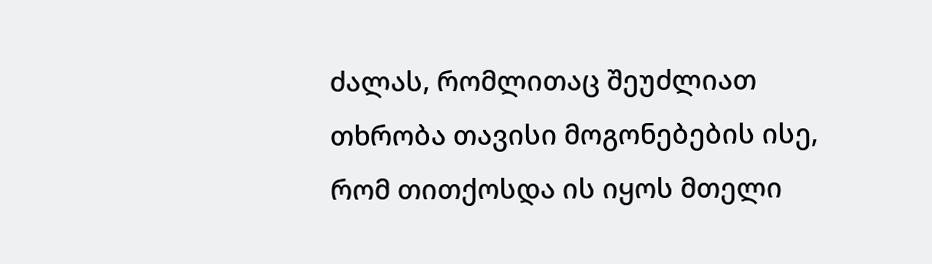ძალას, რომლითაც შეუძლიათ თხრობა თავისი მოგონებების ისე, რომ თითქოსდა ის იყოს მთელი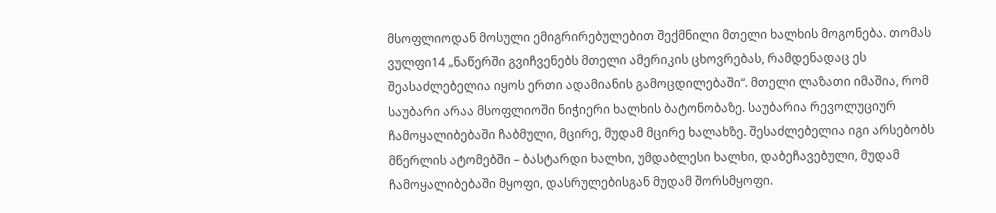მსოფლიოდან მოსული ემიგრირებულებით შექმნილი მთელი ხალხის მოგონება. თომას ვულფი14 „ნაწერში გვიჩვენებს მთელი ამერიკის ცხოვრებას, რამდენადაც ეს შეასაძლებელია იყოს ერთი ადამიანის გამოცდილებაში“. მთელი ლაზათი იმაშია, რომ საუბარი არაა მსოფლიოში ნიჭიერი ხალხის ბატონობაზე. საუბარია რევოლუციურ ჩამოყალიბებაში ჩაბმული, მცირე, მუდამ მცირე ხალახზე. შესაძლებელია იგი არსებობს მწერლის ატომებში – ბასტარდი ხალხი, უმდაბლესი ხალხი, დაბეჩავებული, მუდამ ჩამოყალიბებაში მყოფი, დასრულებისგან მუდამ შორსმყოფი.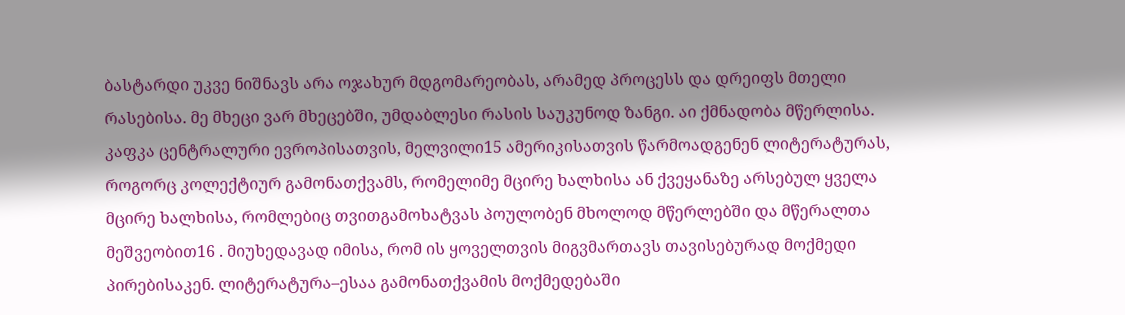ბასტარდი უკვე ნიშნავს არა ოჯახურ მდგომარეობას, არამედ პროცესს და დრეიფს მთელი რასებისა. მე მხეცი ვარ მხეცებში, უმდაბლესი რასის საუკუნოდ ზანგი. აი ქმნადობა მწერლისა. კაფკა ცენტრალური ევროპისათვის, მელვილი15 ამერიკისათვის წარმოადგენენ ლიტერატურას, როგორც კოლექტიურ გამონათქვამს, რომელიმე მცირე ხალხისა ან ქვეყანაზე არსებულ ყველა მცირე ხალხისა, რომლებიც თვითგამოხატვას პოულობენ მხოლოდ მწერლებში და მწერალთა მეშვეობით16 . მიუხედავად იმისა, რომ ის ყოველთვის მიგვმართავს თავისებურად მოქმედი პირებისაკენ. ლიტერატურა–ესაა გამონათქვამის მოქმედებაში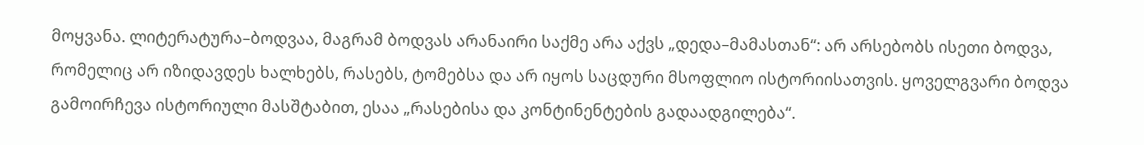მოყვანა. ლიტერატურა–ბოდვაა, მაგრამ ბოდვას არანაირი საქმე არა აქვს „დედა–მამასთან“: არ არსებობს ისეთი ბოდვა, რომელიც არ იზიდავდეს ხალხებს, რასებს, ტომებსა და არ იყოს საცდური მსოფლიო ისტორიისათვის. ყოველგვარი ბოდვა გამოირჩევა ისტორიული მასშტაბით, ესაა „რასებისა და კონტინენტების გადაადგილება“.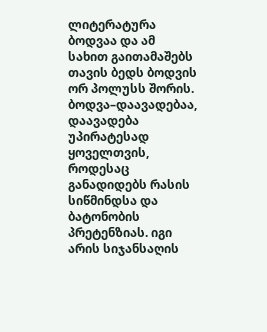ლიტერატურა ბოდვაა და ამ სახით გაითამაშებს თავის ბედს ბოდვის ორ პოლუსს შორის. ბოდვა–დაავადებაა, დაავადება უპირატესად ყოველთვის, როდესაც განადიდებს რასის სიწმინდსა და ბატონობის პრეტენზიას. იგი არის სიჯანსაღის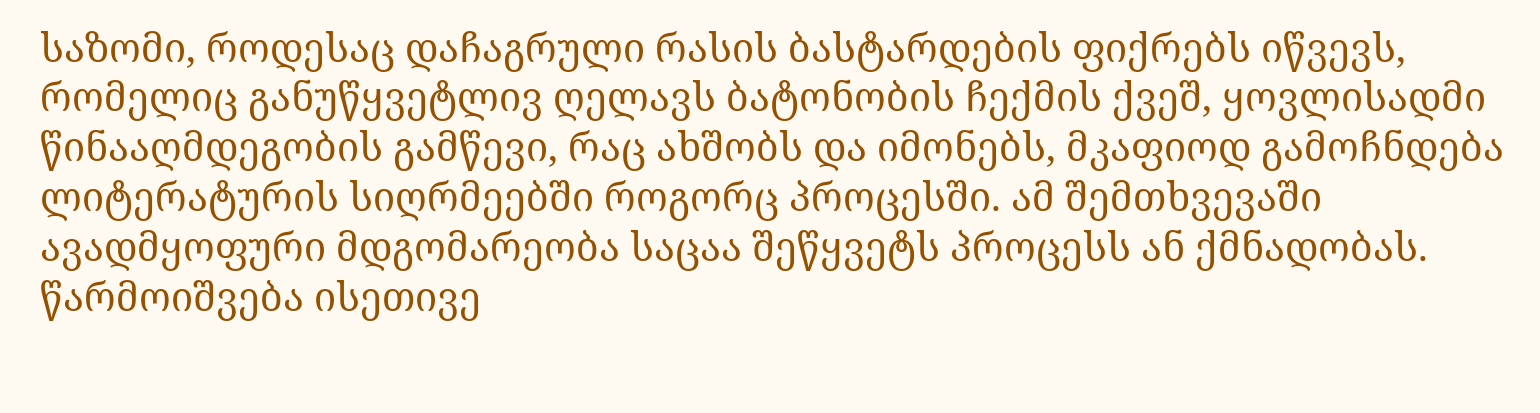საზომი, როდესაც დაჩაგრული რასის ბასტარდების ფიქრებს იწვევს, რომელიც განუწყვეტლივ ღელავს ბატონობის ჩექმის ქვეშ, ყოვლისადმი წინააღმდეგობის გამწევი, რაც ახშობს და იმონებს, მკაფიოდ გამოჩნდება ლიტერატურის სიღრმეებში როგორც პროცესში. ამ შემთხვევაში ავადმყოფური მდგომარეობა საცაა შეწყვეტს პროცესს ან ქმნადობას. წარმოიშვება ისეთივე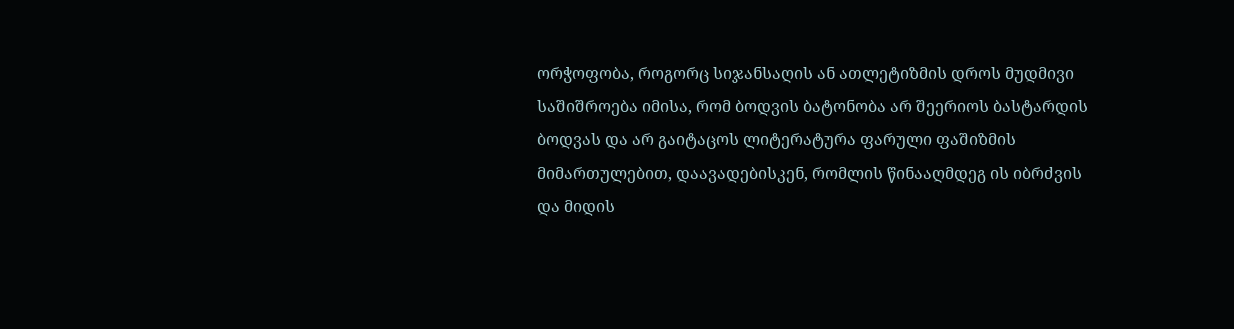ორჭოფობა, როგორც სიჯანსაღის ან ათლეტიზმის დროს მუდმივი საშიშროება იმისა, რომ ბოდვის ბატონობა არ შეერიოს ბასტარდის ბოდვას და არ გაიტაცოს ლიტერატურა ფარული ფაშიზმის მიმართულებით, დაავადებისკენ, რომლის წინააღმდეგ ის იბრძვის და მიდის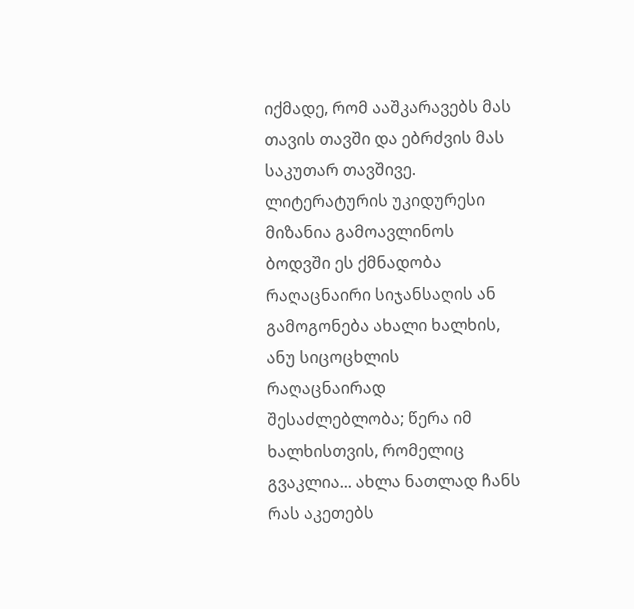იქმადე, რომ ააშკარავებს მას თავის თავში და ებრძვის მას საკუთარ თავშივე. ლიტერატურის უკიდურესი მიზანია გამოავლინოს ბოდვში ეს ქმნადობა რაღაცნაირი სიჯანსაღის ან გამოგონება ახალი ხალხის, ანუ სიცოცხლის რაღაცნაირად შესაძლებლობა; წერა იმ ხალხისთვის, რომელიც გვაკლია... ახლა ნათლად ჩანს რას აკეთებს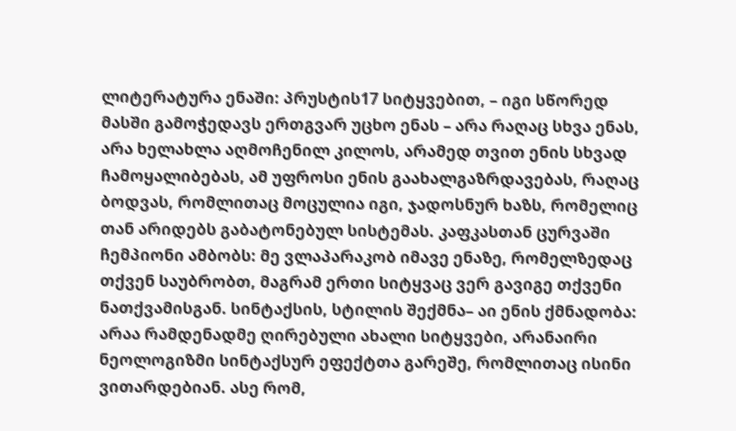ლიტერატურა ენაში: პრუსტის17 სიტყვებით, – იგი სწორედ მასში გამოჭედავს ერთგვარ უცხო ენას – არა რაღაც სხვა ენას, არა ხელახლა აღმოჩენილ კილოს, არამედ თვით ენის სხვად ჩამოყალიბებას, ამ უფროსი ენის გაახალგაზრდავებას, რაღაც ბოდვას, რომლითაც მოცულია იგი, ჯადოსნურ ხაზს, რომელიც თან არიდებს გაბატონებულ სისტემას. კაფკასთან ცურვაში ჩემპიონი ამბობს: მე ვლაპარაკობ იმავე ენაზე, რომელზედაც თქვენ საუბრობთ, მაგრამ ერთი სიტყვაც ვერ გავიგე თქვენი ნათქვამისგან. სინტაქსის, სტილის შექმნა– აი ენის ქმნადობა: არაა რამდენადმე ღირებული ახალი სიტყვები, არანაირი ნეოლოგიზმი სინტაქსურ ეფექტთა გარეშე, რომლითაც ისინი ვითარდებიან. ასე რომ,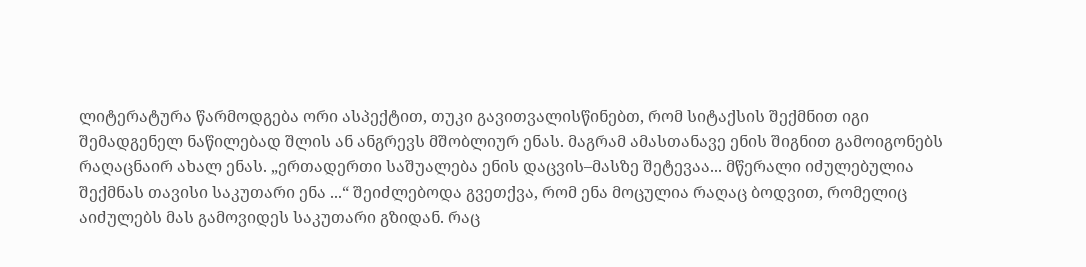ლიტერატურა წარმოდგება ორი ასპექტით, თუკი გავითვალისწინებთ, რომ სიტაქსის შექმნით იგი შემადგენელ ნაწილებად შლის ან ანგრევს მშობლიურ ენას. მაგრამ ამასთანავე ენის შიგნით გამოიგონებს რაღაცნაირ ახალ ენას. „ერთადერთი საშუალება ენის დაცვის–მასზე შეტევაა... მწერალი იძულებულია შექმნას თავისი საკუთარი ენა ...“ შეიძლებოდა გვეთქვა, რომ ენა მოცულია რაღაც ბოდვით, რომელიც აიძულებს მას გამოვიდეს საკუთარი გზიდან. რაც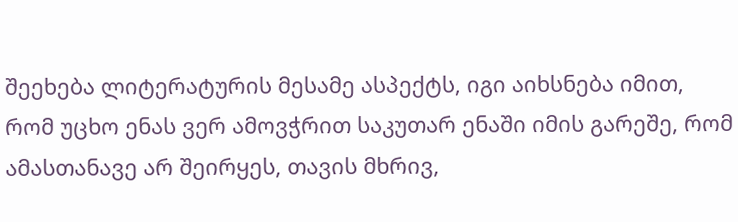შეეხება ლიტერატურის მესამე ასპექტს, იგი აიხსნება იმით, რომ უცხო ენას ვერ ამოვჭრით საკუთარ ენაში იმის გარეშე, რომ ამასთანავე არ შეირყეს, თავის მხრივ,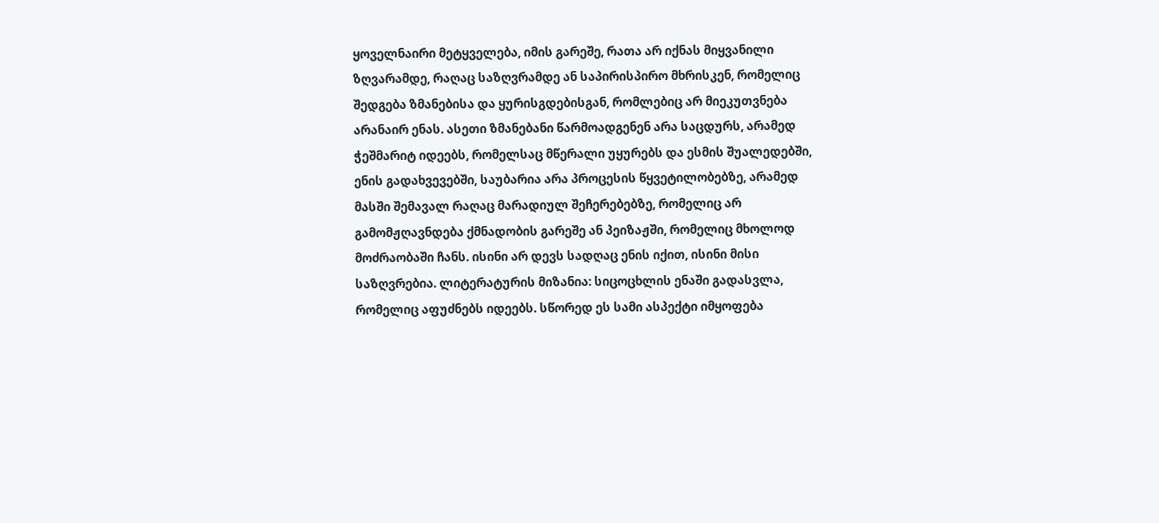ყოველნაირი მეტყველება, იმის გარეშე, რათა არ იქნას მიყვანილი ზღვარამდე, რაღაც საზღვრამდე ან საპირისპირო მხრისკენ, რომელიც შედგება ზმანებისა და ყურისგდებისგან, რომლებიც არ მიეკუთვნება არანაირ ენას. ასეთი ზმანებანი წარმოადგენენ არა საცდურს, არამედ ჭეშმარიტ იდეებს, რომელსაც მწერალი უყურებს და ესმის შუალედებში, ენის გადახვევებში, საუბარია არა პროცესის წყვეტილობებზე, არამედ მასში შემავალ რაღაც მარადიულ შეჩერებებზე, რომელიც არ გამომჟღავნდება ქმნადობის გარეშე ან პეიზაჟში, რომელიც მხოლოდ მოძრაობაში ჩანს. ისინი არ დევს სადღაც ენის იქით, ისინი მისი საზღვრებია. ლიტერატურის მიზანია: სიცოცხლის ენაში გადასვლა, რომელიც აფუძნებს იდეებს. სწორედ ეს სამი ასპექტი იმყოფება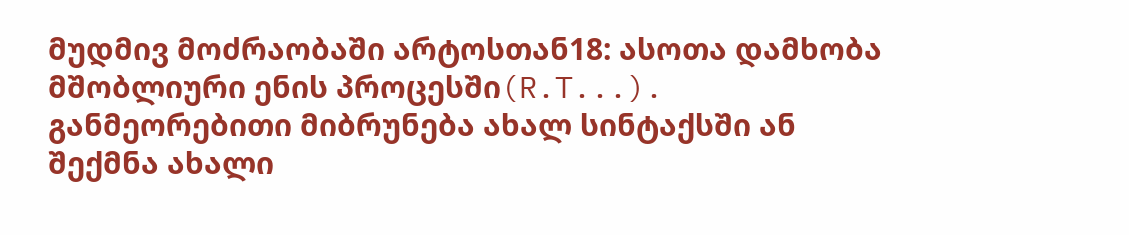მუდმივ მოძრაობაში არტოსთან18: ასოთა დამხობა მშობლიური ენის პროცესში(R.T...). განმეორებითი მიბრუნება ახალ სინტაქსში ან შექმნა ახალი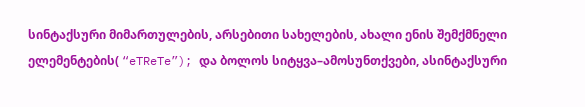სინტაქსური მიმართულების, არსებითი სახელების, ახალი ენის შემქმნელი ელემენტების( “eTReTe”); და ბოლოს სიტყვა–ამოსუნთქვები, ასინტაქსური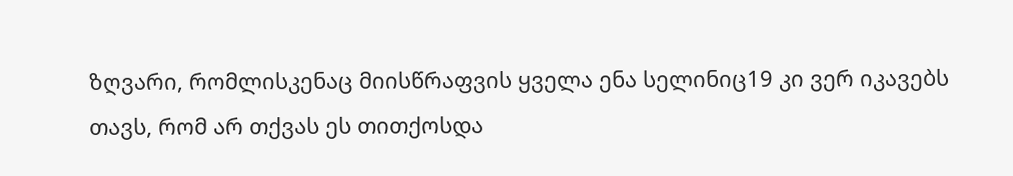ზღვარი, რომლისკენაც მიისწრაფვის ყველა ენა სელინიც19 კი ვერ იკავებს თავს, რომ არ თქვას ეს თითქოსდა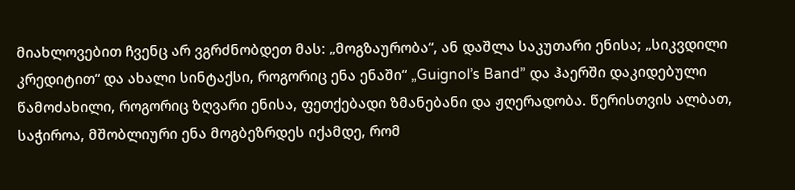მიახლოვებით ჩვენც არ ვგრძნობდეთ მას: „მოგზაურობა“, ან დაშლა საკუთარი ენისა; „სიკვდილი კრედიტით“ და ახალი სინტაქსი, როგორიც ენა ენაში“ „Guignol’s Band” და ჰაერში დაკიდებული წამოძახილი, როგორიც ზღვარი ენისა, ფეთქებადი ზმანებანი და ჟღერადობა. წერისთვის ალბათ, საჭიროა, მშობლიური ენა მოგბეზრდეს იქამდე, რომ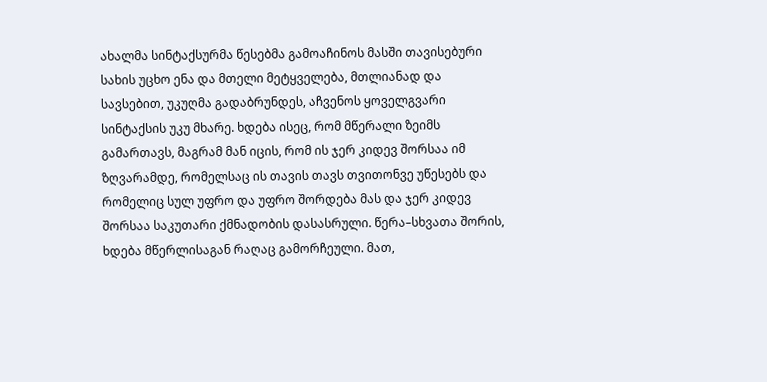ახალმა სინტაქსურმა წესებმა გამოაჩინოს მასში თავისებური სახის უცხო ენა და მთელი მეტყველება, მთლიანად და სავსებით, უკუღმა გადაბრუნდეს, აჩვენოს ყოველგვარი სინტაქსის უკუ მხარე. ხდება ისეც, რომ მწერალი ზეიმს გამართავს, მაგრამ მან იცის, რომ ის ჯერ კიდევ შორსაა იმ ზღვარამდე, რომელსაც ის თავის თავს თვითონვე უწესებს და რომელიც სულ უფრო და უფრო შორდება მას და ჯერ კიდევ შორსაა საკუთარი ქმნადობის დასასრული. წერა–სხვათა შორის, ხდება მწერლისაგან რაღაც გამორჩეული. მათ,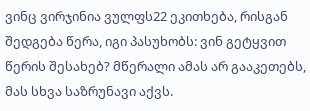ვინც ვირჯინია ვულფს22 ეკითხება, რისგან შედგება წერა, იგი პასუხობს: ვინ გეტყვით წერის შესახებ? მწერალი ამას არ გააკეთებს, მას სხვა საზრუნავი აქვს.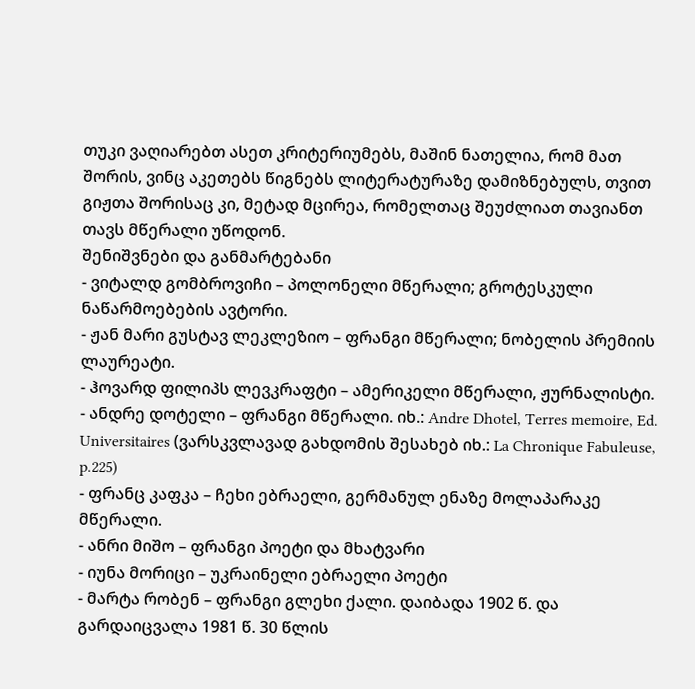თუკი ვაღიარებთ ასეთ კრიტერიუმებს, მაშინ ნათელია, რომ მათ შორის, ვინც აკეთებს წიგნებს ლიტერატურაზე დამიზნებულს, თვით გიჟთა შორისაც კი, მეტად მცირეა, რომელთაც შეუძლიათ თავიანთ თავს მწერალი უწოდონ.
შენიშვნები და განმარტებანი
- ვიტალდ გომბროვიჩი – პოლონელი მწერალი; გროტესკული ნაწარმოებების ავტორი.
- ჟან მარი გუსტავ ლეკლეზიო – ფრანგი მწერალი; ნობელის პრემიის ლაურეატი.
- ჰოვარდ ფილიპს ლევკრაფტი – ამერიკელი მწერალი, ჟურნალისტი.
- ანდრე დოტელი – ფრანგი მწერალი. იხ.: Andre Dhotel, Terres memoire, Ed. Universitaires (ვარსკვლავად გახდომის შესახებ იხ.: La Chronique Fabuleuse, p.225)
- ფრანც კაფკა – ჩეხი ებრაელი, გერმანულ ენაზე მოლაპარაკე მწერალი.
- ანრი მიშო – ფრანგი პოეტი და მხატვარი
- იუნა მორიცი – უკრაინელი ებრაელი პოეტი
- მარტა რობენ – ფრანგი გლეხი ქალი. დაიბადა 1902 წ. და გარდაიცვალა 1981 წ. 30 წლის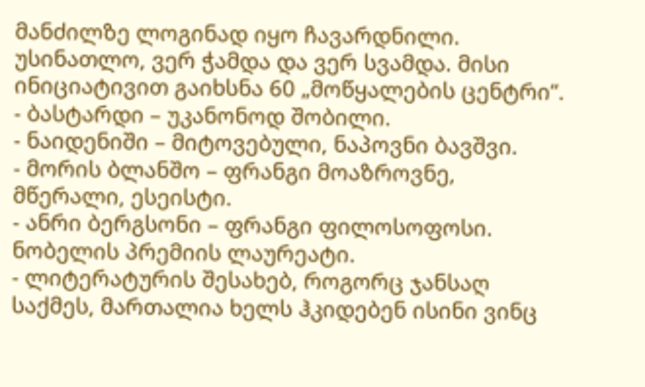მანძილზე ლოგინად იყო ჩავარდნილი. უსინათლო, ვერ ჭამდა და ვერ სვამდა. მისი ინიციატივით გაიხსნა 60 „მოწყალების ცენტრი“.
- ბასტარდი – უკანონოდ შობილი.
- ნაიდენიში – მიტოვებული, ნაპოვნი ბავშვი.
- მორის ბლანშო – ფრანგი მოაზროვნე, მწერალი, ესეისტი.
- ანრი ბერგსონი – ფრანგი ფილოსოფოსი. ნობელის პრემიის ლაურეატი.
- ლიტერატურის შესახებ, როგორც ჯანსაღ საქმეს, მართალია ხელს ჰკიდებენ ისინი ვინც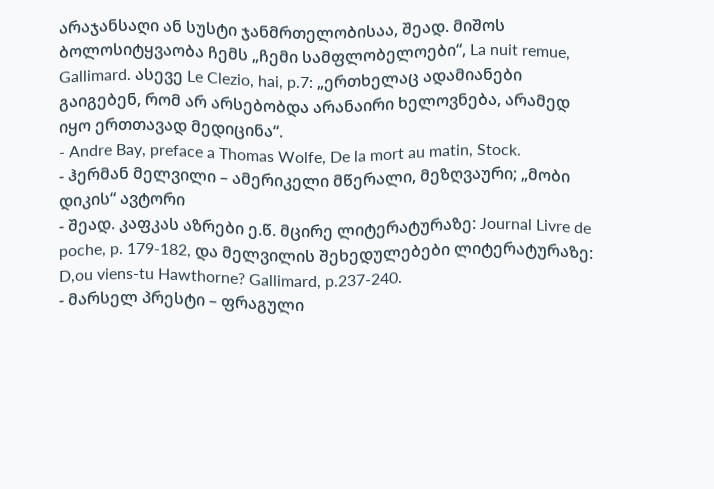არაჯანსაღი ან სუსტი ჯანმრთელობისაა, შეად. მიშოს ბოლოსიტყვაობა ჩემს „ჩემი სამფლობელოები“, La nuit remue, Gallimard. ასევე Le Clezio, hai, p.7: „ერთხელაც ადამიანები გაიგებენ, რომ არ არსებობდა არანაირი ხელოვნება, არამედ იყო ერთთავად მედიცინა“.
- Andre Bay, preface a Thomas Wolfe, De la mort au matin, Stock.
- ჰერმან მელვილი – ამერიკელი მწერალი, მეზღვაური; „მობი დიკის“ ავტორი
- შეად. კაფკას აზრები ე.წ. მცირე ლიტერატურაზე: Journal Livre de poche, p. 179-182, და მელვილის შეხედულებები ლიტერატურაზე: D,ou viens-tu Hawthorne? Gallimard, p.237-240.
- მარსელ პრესტი – ფრაგული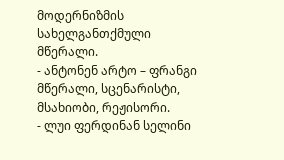მოდერნიზმის სახელგანთქმული მწერალი.
- ანტონენ არტო – ფრანგი მწერალი, სცენარისტი, მსახიობი, რეჟისორი.
- ლუი ფერდინან სელინი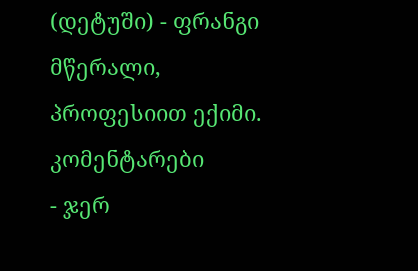(დეტუში) - ფრანგი მწერალი, პროფესიით ექიმი.
კომენტარები
- ჯერ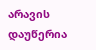არავის დაუწერია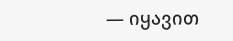— იყავით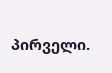პირველი.